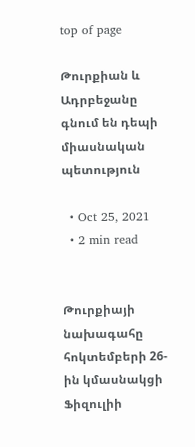top of page

Թուրքիան և Ադրբեջանը գնում են դեպի միասնական պետություն

  • Oct 25, 2021
  • 2 min read


Թուրքիայի նախագահը հոկտեմբերի 26-ին կմասնակցի Ֆիզուլիի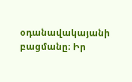օդանավակայանի բացմանը։ Իր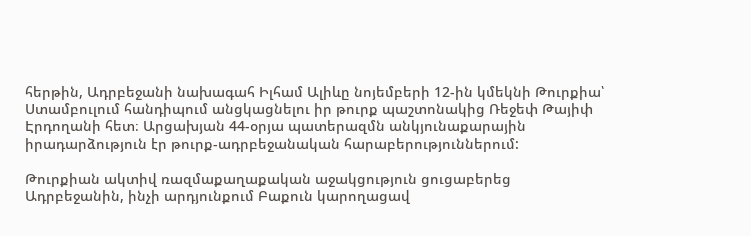հերթին, Ադրբեջանի նախագահ Իլհամ Ալիևը նոյեմբերի 12-ին կմեկնի Թուրքիա՝ Ստամբուլում հանդիպում անցկացնելու իր թուրք պաշտոնակից Ռեջեփ Թայիփ Էրդողանի հետ։ Արցախյան 44-օրյա պատերազմն անկյունաքարային իրադարձություն էր թուրք-ադրբեջանական հարաբերություններում:

Թուրքիան ակտիվ ռազմաքաղաքական աջակցություն ցուցաբերեց Ադրբեջանին, ինչի արդյունքում Բաքուն կարողացավ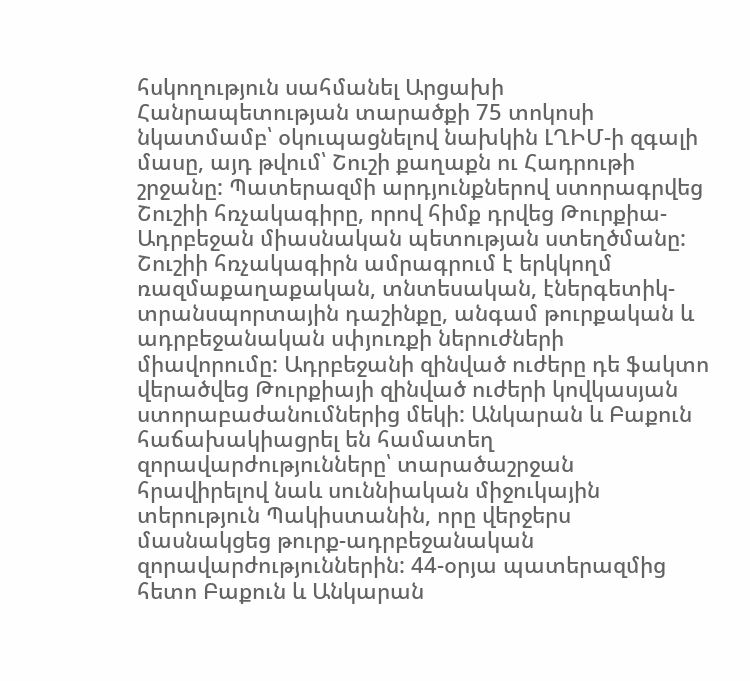հսկողություն սահմանել Արցախի Հանրապետության տարածքի 75 տոկոսի նկատմամբ՝ օկուպացնելով նախկին ԼՂԻՄ-ի զգալի մասը, այդ թվում՝ Շուշի քաղաքն ու Հադրութի շրջանը: Պատերազմի արդյունքներով ստորագրվեց Շուշիի հռչակագիրը, որով հիմք դրվեց Թուրքիա-Ադրբեջան միասնական պետության ստեղծմանը: Շուշիի հռչակագիրն ամրագրում է երկկողմ ռազմաքաղաքական, տնտեսական, էներգետիկ-տրանսպորտային դաշինքը, անգամ թուրքական և ադրբեջանական սփյուռքի ներուժների միավորումը: Ադրբեջանի զինված ուժերը դե ֆակտո վերածվեց Թուրքիայի զինված ուժերի կովկասյան ստորաբաժանումներից մեկի: Անկարան և Բաքուն հաճախակիացրել են համատեղ զորավարժությունները՝ տարածաշրջան հրավիրելով նաև սուննիական միջուկային տերություն Պակիստանին, որը վերջերս մասնակցեց թուրք-ադրբեջանական զորավարժություններին: 44-օրյա պատերազմից հետո Բաքուն և Անկարան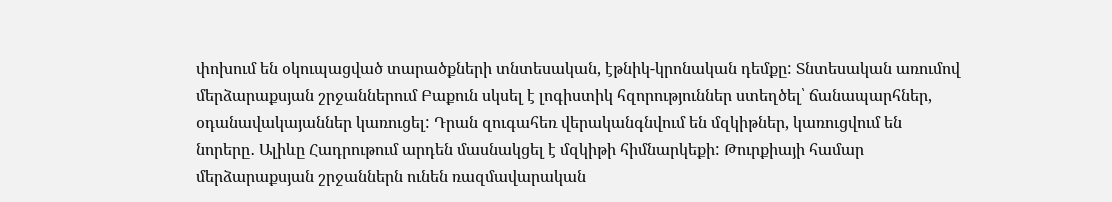փոխում են օկուպացված տարածքների տնտեսական, էթնիկ-կրոնական դեմքը: Տնտեսական առումով մերձարաքսյան շրջաններում Բաքուն սկսել է լոգիստիկ հզորություններ ստեղծել՝ ճանապարհներ, օդանավակայաններ կառուցել: Դրան զուգահեռ վերականգնվում են մզկիթներ, կառուցվում են նորերը․ Ալիևը Հադրութում արդեն մասնակցել է մզկիթի հիմնարկեքի: Թուրքիայի համար մերձարաքսյան շրջաններն ունեն ռազմավարական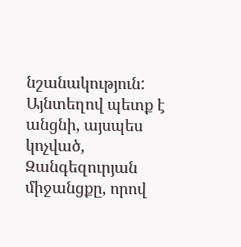նշանակություն: Այնտեղով պետք է անցնի, այսպես կոչված, Զանգեզուրյան միջանցքը, որով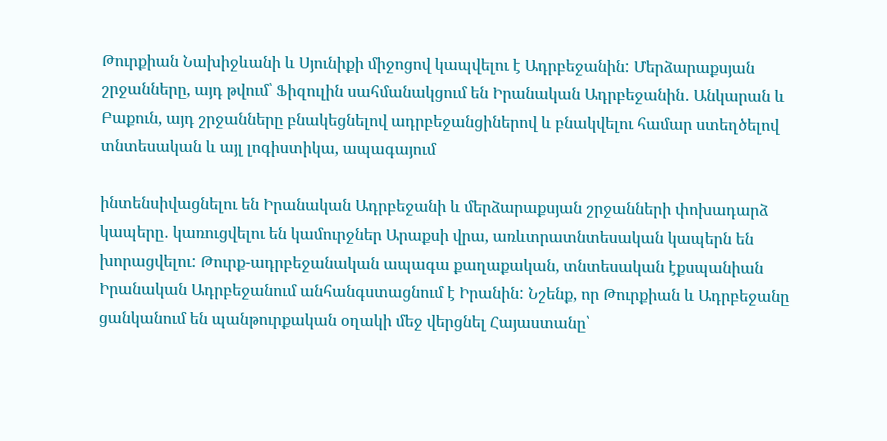Թուրքիան Նախիջևանի և Սյունիքի միջոցով կապվելու է Ադրբեջանին: Մերձարաքսյան շրջանները, այդ թվում՝ Ֆիզուլին սահմանակցում են Իրանական Ադրբեջանին․ Անկարան և Բաքուն, այդ շրջանները բնակեցնելով ադրբեջանցիներով և բնակվելու համար ստեղծելով տնտեսական և այլ լոգիստիկա, ապագայում

ինտենսիվացնելու են Իրանական Ադրբեջանի և մերձարաքսյան շրջանների փոխադարձ կապերը․ կառուցվելու են կամուրջներ Արաքսի վրա, առևտրատնտեսական կապերն են խորացվելու: Թուրք-ադրբեջանական ապագա քաղաքական, տնտեսական էքսպանիան Իրանական Ադրբեջանում անհանգստացնում է Իրանին: Նշենք, որ Թուրքիան և Ադրբեջանը ցանկանում են պանթուրքական օղակի մեջ վերցնել Հայաստանը՝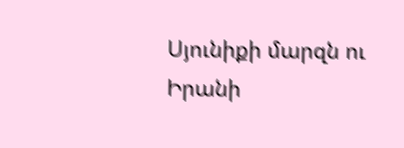Սյունիքի մարզն ու Իրանի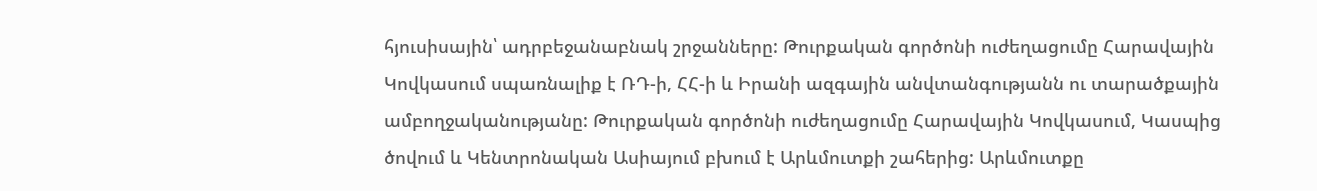հյուսիսային՝ ադրբեջանաբնակ շրջանները: Թուրքական գործոնի ուժեղացումը Հարավային Կովկասում սպառնալիք է ՌԴ-ի, ՀՀ-ի և Իրանի ազգային անվտանգությանն ու տարածքային ամբողջականությանը: Թուրքական գործոնի ուժեղացումը Հարավային Կովկասում, Կասպից ծովում և Կենտրոնական Ասիայում բխում է Արևմուտքի շահերից: Արևմուտքը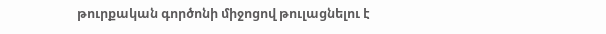թուրքական գործոնի միջոցով թուլացնելու է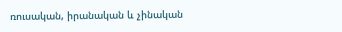ռուսական, իրանական և չինական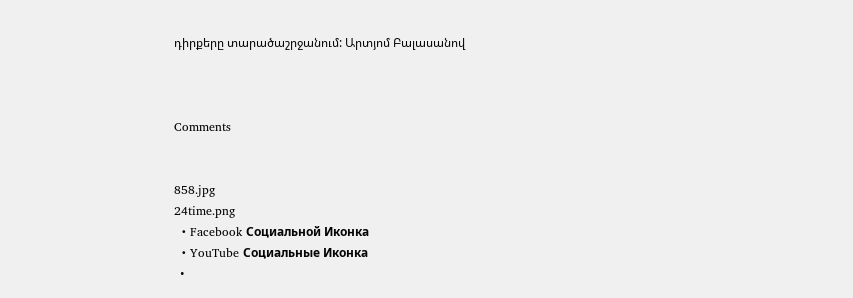դիրքերը տարածաշրջանում: Արտյոմ Բալասանով



Comments


858.jpg
24time.png
  • Facebook Социальной Иконка
  • YouTube Социальные Иконка
  •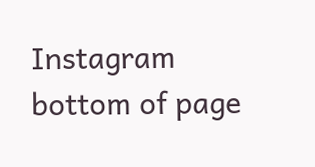Instagram
bottom of page